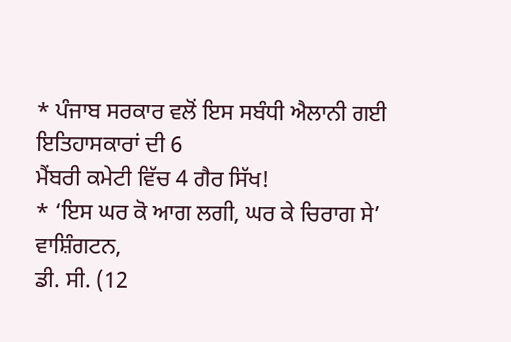* ਪੰਜਾਬ ਸਰਕਾਰ ਵਲੋਂ ਇਸ ਸਬੰਧੀ ਐਲਾਨੀ ਗਈ ਇਤਿਹਾਸਕਾਰਾਂ ਦੀ 6
ਮੈਂਬਰੀ ਕਮੇਟੀ ਵਿੱਚ 4 ਗੈਰ ਸਿੱਖ!
* ‘ਇਸ ਘਰ ਕੋ ਆਗ ਲਗੀ, ਘਰ ਕੇ ਚਿਰਾਗ ਸੇ’
ਵਾਸ਼ਿੰਗਟਨ,
ਡੀ. ਸੀ. (12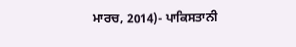ਮਾਰਚ, 2014)- ਪਾਕਿਸਤਾਨੀ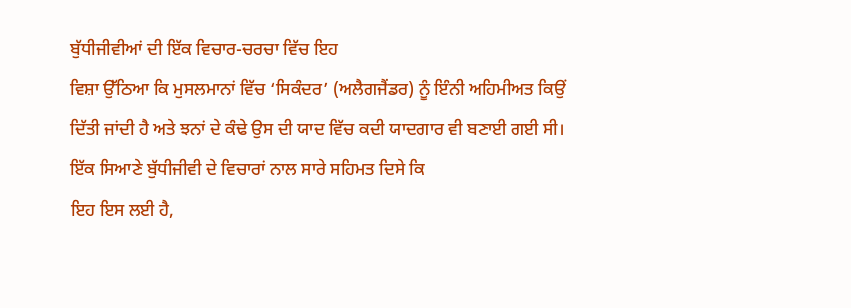ਬੁੱਧੀਜੀਵੀਆਂ ਦੀ ਇੱਕ ਵਿਚਾਰ-ਚਰਚਾ ਵਿੱਚ ਇਹ
ਵਿਸ਼ਾ ਉੱਠਿਆ ਕਿ ਮੁਸਲਮਾਨਾਂ ਵਿੱਚ ‘ਸਿਕੰਦਰ’ (ਅਲੈਗਜੈਂਡਰ) ਨੂੰ ਇੰਨੀ ਅਹਿਮੀਅਤ ਕਿਉਂ
ਦਿੱਤੀ ਜਾਂਦੀ ਹੈ ਅਤੇ ਝਨਾਂ ਦੇ ਕੰਢੇ ਉਸ ਦੀ ਯਾਦ ਵਿੱਚ ਕਦੀ ਯਾਦਗਾਰ ਵੀ ਬਣਾਈ ਗਈ ਸੀ।
ਇੱਕ ਸਿਆਣੇ ਬੁੱਧੀਜੀਵੀ ਦੇ ਵਿਚਾਰਾਂ ਨਾਲ ਸਾਰੇ ਸਹਿਮਤ ਦਿਸੇ ਕਿ
ਇਹ ਇਸ ਲਈ ਹੈ,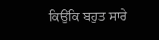ਕਿਉਂਕਿ ਬਹੁਤ ਸਾਰੇ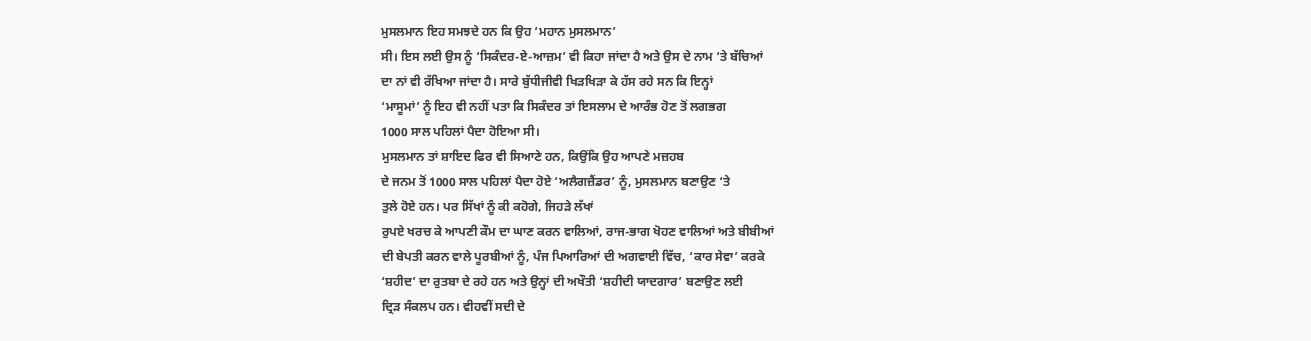ਮੁਸਲਮਾਨ ਇਹ ਸਮਝਦੇ ਹਨ ਕਿ ਉਹ ‘ਮਹਾਨ ਮੁਸਲਮਾਨ’
ਸੀ। ਇਸ ਲਈ ਉਸ ਨੂੰ ‘ਸਿਕੰਦਰ-ਏ-ਆਜ਼ਮ’ ਵੀ ਕਿਹਾ ਜਾਂਦਾ ਹੈ ਅਤੇ ਉਸ ਦੇ ਨਾਮ ‘ਤੇ ਬੱਚਿਆਂ
ਦਾ ਨਾਂ ਵੀ ਰੱਖਿਆ ਜਾਂਦਾ ਹੈ। ਸਾਰੇ ਬੁੱਧੀਜੀਵੀ ਖਿੜਖਿੜਾ ਕੇ ਹੱਸ ਰਹੇ ਸਨ ਕਿ ਇਨ੍ਹਾਂ
‘ਮਾਸੂਮਾਂ’ ਨੂੰ ਇਹ ਵੀ ਨਹੀਂ ਪਤਾ ਕਿ ਸਿਕੰਦਰ ਤਾਂ ਇਸਲਾਮ ਦੇ ਆਰੰਭ ਹੋਣ ਤੋਂ ਲਗਭਗ
1000 ਸਾਲ ਪਹਿਲਾਂ ਪੈਦਾ ਹੋਇਆ ਸੀ।
ਮੁਸਲਮਾਨ ਤਾਂ ਸ਼ਾਇਦ ਫਿਰ ਵੀ ਸਿਆਣੇ ਹਨ, ਕਿਉਂਕਿ ਉਹ ਆਪਣੇ ਮਜ਼ਹਬ
ਦੇ ਜਨਮ ਤੋਂ 1000 ਸਾਲ ਪਹਿਲਾਂ ਪੈਦਾ ਹੋਏ ‘ਅਲੈਗਜ਼ੈਂਡਰ’ ਨੂੰ, ਮੁਸਲਮਾਨ ਬਣਾਉਣ ‘ਤੇ
ਤੁਲੇ ਹੋਏ ਹਨ। ਪਰ ਸਿੱਖਾਂ ਨੂੰ ਕੀ ਕਹੋਗੇ, ਜਿਹੜੇ ਲੱਖਾਂ
ਰੁਪਏ ਖਰਚ ਕੇ ਆਪਣੀ ਕੌਮ ਦਾ ਘਾਣ ਕਰਨ ਵਾਲਿਆਂ, ਰਾਜ-ਭਾਗ ਖੋਹਣ ਵਾਲਿਆਂ ਅਤੇ ਬੀਬੀਆਂ
ਦੀ ਬੇਪਤੀ ਕਰਨ ਵਾਲੇ ਪੂਰਬੀਆਂ ਨੂੰ, ਪੰਜ ਪਿਆਰਿਆਂ ਦੀ ਅਗਵਾਈ ਵਿੱਚ, ‘ਕਾਰ ਸੇਵਾ’ ਕਰਕੇ
‘ਸ਼ਹੀਦ’ ਦਾ ਰੁਤਬਾ ਦੇ ਰਹੇ ਹਨ ਅਤੇ ਉਨ੍ਹਾਂ ਦੀ ਅਖੌਤੀ ‘ਸ਼ਹੀਦੀ ਯਾਦਗਾਰ’ ਬਣਾਉਣ ਲਈ
ਦ੍ਰਿੜ ਸੰਕਲਪ ਹਨ। ਵੀਹਵੀਂ ਸਦੀ ਦੇ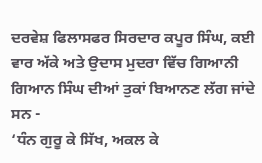ਦਰਵੇਸ਼ ਫਿਲਾਸਫਰ ਸਿਰਦਾਰ ਕਪੂਰ ਸਿੰਘ, ਕਈ
ਵਾਰ ਅੱਕੇ ਅਤੇ ਉਦਾਸ ਮੁਦਰਾ ਵਿੱਚ ਗਿਆਨੀ ਗਿਆਨ ਸਿੰਘ ਦੀਆਂ ਤੁਕਾਂ ਬਿਆਨਣ ਲੱਗ ਜਾਂਦੇ
ਸਨ -
‘ਧੰਨ ਗੁਰੂ ਕੇ ਸਿੱਖ, ਅਕਲ ਕੇ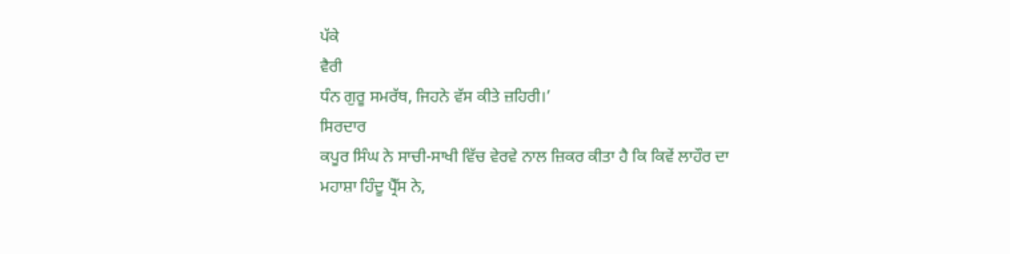ਪੱਕੇ
ਵੈਰੀ
ਧੰਨ ਗੁਰੂ ਸਮਰੱਥ, ਜਿਹਨੇ ਵੱਸ ਕੀਤੇ ਜ਼ਹਿਰੀ।’
ਸਿਰਦਾਰ
ਕਪੂਰ ਸਿੰਘ ਨੇ ਸਾਚੀ-ਸਾਖੀ ਵਿੱਚ ਵੇਰਵੇ ਨਾਲ ਜ਼ਿਕਰ ਕੀਤਾ ਹੈ ਕਿ ਕਿਵੇਂ ਲਾਹੌਰ ਦਾ
ਮਹਾਸ਼ਾ ਹਿੰਦੂ ਪ੍ਰੈੱਸ ਨੇ,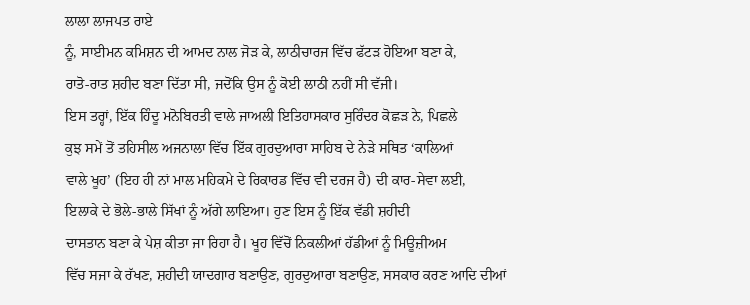ਲਾਲਾ ਲਾਜਪਤ ਰਾਏ
ਨੂੰ, ਸਾਈਮਨ ਕਮਿਸ਼ਨ ਦੀ ਆਮਦ ਨਾਲ ਜੋੜ ਕੇ, ਲਾਠੀਚਾਰਜ ਵਿੱਚ ਫੱਟੜ ਹੋਇਆ ਬਣਾ ਕੇ,
ਰਾਤੋ-ਰਾਤ ਸ਼ਹੀਦ ਬਣਾ ਦਿੱਤਾ ਸੀ, ਜਦੋਂਕਿ ਉਸ ਨੂੰ ਕੋਈ ਲਾਠੀ ਨਹੀਂ ਸੀ ਵੱਜੀ।
ਇਸ ਤਰ੍ਹਾਂ, ਇੱਕ ਹਿੰਦੂ ਮਨੋਬਿਰਤੀ ਵਾਲੇ ਜਾਅਲੀ ਇਤਿਹਾਸਕਾਰ ਸੁਰਿੰਦਰ ਕੋਛੜ ਨੇ, ਪਿਛਲੇ
ਕੁਝ ਸਮੇਂ ਤੋਂ ਤਹਿਸੀਲ ਅਜਨਾਲਾ ਵਿੱਚ ਇੱਕ ਗੁਰਦੁਆਰਾ ਸਾਹਿਬ ਦੇ ਨੇੜੇ ਸਥਿਤ ‘ਕਾਲਿਆਂ
ਵਾਲੇ ਖੂਹ’ (ਇਹ ਹੀ ਨਾਂ ਮਾਲ ਮਹਿਕਮੇ ਦੇ ਰਿਕਾਰਡ ਵਿੱਚ ਵੀ ਦਰਜ ਹੈ) ਦੀ ਕਾਰ-ਸੇਵਾ ਲਈ,
ਇਲਾਕੇ ਦੇ ਭੋਲੇ-ਭਾਲੇ ਸਿੱਖਾਂ ਨੂੰ ਅੱਗੇ ਲਾਇਆ। ਹੁਣ ਇਸ ਨੂੰ ਇੱਕ ਵੱਡੀ ਸ਼ਹੀਦੀ
ਦਾਸਤਾਨ ਬਣਾ ਕੇ ਪੇਸ਼ ਕੀਤਾ ਜਾ ਰਿਹਾ ਹੈ। ਖੂਹ ਵਿੱਚੋਂ ਨਿਕਲੀਆਂ ਹੱਡੀਆਂ ਨੂੰ ਮਿਊਜ਼ੀਅਮ
ਵਿੱਚ ਸਜਾ ਕੇ ਰੱਖਣ, ਸ਼ਹੀਦੀ ਯਾਦਗਾਰ ਬਣਾਉਣ, ਗੁਰਦੁਆਰਾ ਬਣਾਉਣ, ਸਸਕਾਰ ਕਰਣ ਆਦਿ ਦੀਆਂ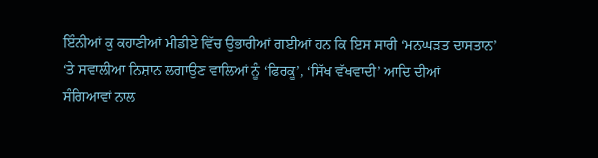ਇੰਨੀਆਂ ਕੁ ਕਹਾਣੀਆਂ ਮੀਡੀਏ ਵਿੱਚ ਉਭਾਰੀਆਂ ਗਈਆਂ ਹਨ ਕਿ ਇਸ ਸਾਰੀ ‘ਮਨਘੜਤ ਦਾਸਤਾਨ’
‘ਤੇ ਸਵਾਲੀਆ ਨਿਸ਼ਾਨ ਲਗਾਉਣ ਵਾਲਿਆਂ ਨੂੰ ‘ਫਿਰਕੂ’, ‘ਸਿੱਖ ਵੱਖਵਾਦੀ’ ਆਦਿ ਦੀਆਂ
ਸੰਗਿਆਵਾਂ ਨਾਲ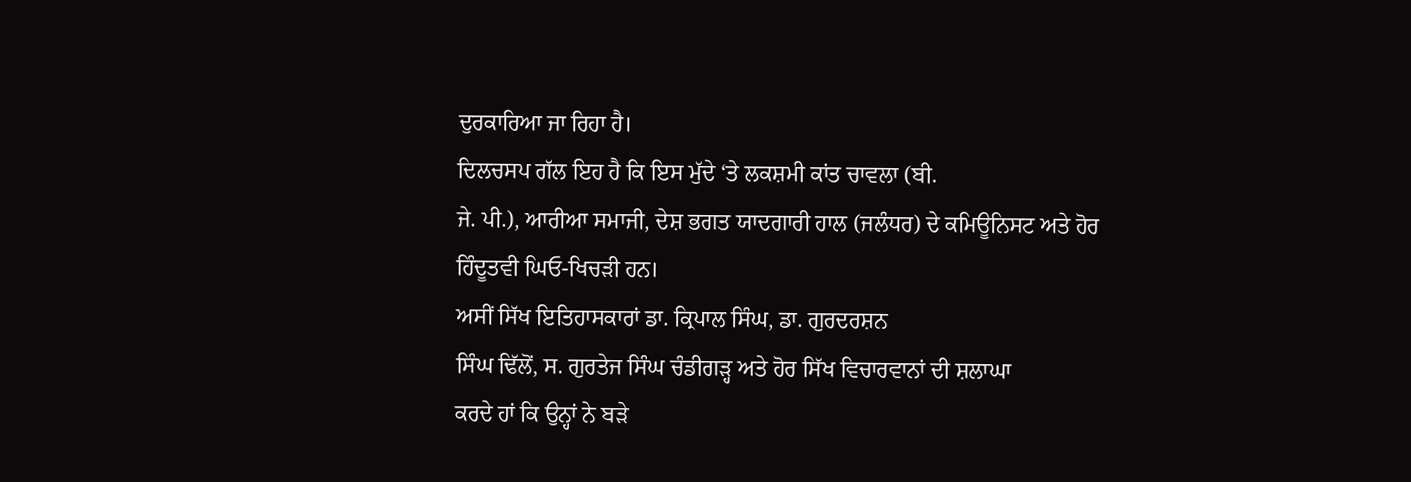ਦੁਰਕਾਰਿਆ ਜਾ ਰਿਹਾ ਹੈ।
ਦਿਲਚਸਪ ਗੱਲ ਇਹ ਹੈ ਕਿ ਇਸ ਮੁੱਦੇ ‘ਤੇ ਲਕਸ਼ਮੀ ਕਾਂਤ ਚਾਵਲਾ (ਬੀ.
ਜੇ. ਪੀ.), ਆਰੀਆ ਸਮਾਜੀ, ਦੇਸ਼ ਭਗਤ ਯਾਦਗਾਰੀ ਹਾਲ (ਜਲੰਧਰ) ਦੇ ਕਮਿਊਨਿਸਟ ਅਤੇ ਹੋਰ
ਹਿੰਦੂਤਵੀ ਘਿਓ-ਖਿਚੜੀ ਹਨ।
ਅਸੀਂ ਸਿੱਖ ਇਤਿਹਾਸਕਾਰਾਂ ਡਾ. ਕ੍ਰਿਪਾਲ ਸਿੰਘ, ਡਾ. ਗੁਰਦਰਸ਼ਨ
ਸਿੰਘ ਢਿੱਲੋਂ, ਸ. ਗੁਰਤੇਜ ਸਿੰਘ ਚੰਡੀਗੜ੍ਹ ਅਤੇ ਹੋਰ ਸਿੱਖ ਵਿਚਾਰਵਾਨਾਂ ਦੀ ਸ਼ਲਾਘਾ
ਕਰਦੇ ਹਾਂ ਕਿ ਉਨ੍ਹਾਂ ਨੇ ਬੜੇ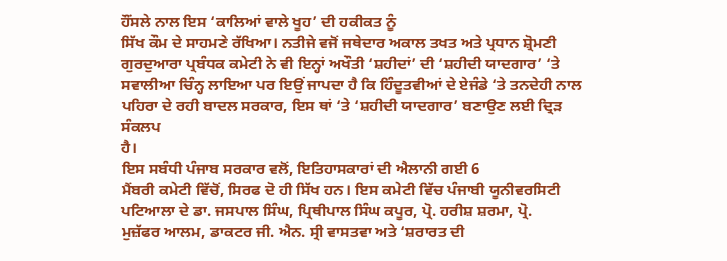ਹੌਂਸਲੇ ਨਾਲ ਇਸ ‘ਕਾਲਿਆਂ ਵਾਲੇ ਖੂਹ’ ਦੀ ਹਕੀਕਤ ਨੂੰ
ਸਿੱਖ ਕੌਮ ਦੇ ਸਾਹਮਣੇ ਰੱਖਿਆ। ਨਤੀਜੇ ਵਜੋਂ ਜਥੇਦਾਰ ਅਕਾਲ ਤਖਤ ਅਤੇ ਪ੍ਰਧਾਨ ਸ਼੍ਰੋਮਣੀ
ਗੁਰਦੁਆਰਾ ਪ੍ਰਬੰਧਕ ਕਮੇਟੀ ਨੇ ਵੀ ਇਨ੍ਹਾਂ ਅਖੌਤੀ ‘ਸ਼ਹੀਦਾਂ’ ਦੀ ‘ਸ਼ਹੀਦੀ ਯਾਦਗਾਰ’ ‘ਤੇ
ਸਵਾਲੀਆ ਚਿੰਨ੍ਹ ਲਾਇਆ ਪਰ ਇਉਂ ਜਾਪਦਾ ਹੈ ਕਿ ਹਿੰਦੂਤਵੀਆਂ ਦੇ ਏਜੰਡੇ ‘ਤੇ ਤਨਦੇਹੀ ਨਾਲ
ਪਹਿਰਾ ਦੇ ਰਹੀ ਬਾਦਲ ਸਰਕਾਰ, ਇਸ ਥਾਂ ‘ਤੇ ‘ਸ਼ਹੀਦੀ ਯਾਦਗਾਰ’ ਬਣਾਉਣ ਲਈ ਦ੍ਰਿੜ ਸੰਕਲਪ
ਹੈ।
ਇਸ ਸਬੰਧੀ ਪੰਜਾਬ ਸਰਕਾਰ ਵਲੋਂ, ਇਤਿਹਾਸਕਾਰਾਂ ਦੀ ਐਲਾਨੀ ਗਈ 6
ਮੈਂਬਰੀ ਕਮੇਟੀ ਵਿੱਚੋਂ, ਸਿਰਫ ਦੋ ਹੀ ਸਿੱਖ ਹਨ। ਇਸ ਕਮੇਟੀ ਵਿੱਚ ਪੰਜਾਬੀ ਯੂਨੀਵਰਸਿਟੀ
ਪਟਿਆਲਾ ਦੇ ਡਾ. ਜਸਪਾਲ ਸਿੰਘ, ਪ੍ਰਿਥੀਪਾਲ ਸਿੰਘ ਕਪੂਰ, ਪ੍ਰੋ. ਹਰੀਸ਼ ਸ਼ਰਮਾ, ਪ੍ਰੋ.
ਮੁਜ਼ੱਫਰ ਆਲਮ, ਡਾਕਟਰ ਜੀ. ਐਨ. ਸ੍ਰੀ ਵਾਸਤਵਾ ਅਤੇ ‘ਸ਼ਰਾਰਤ ਦੀ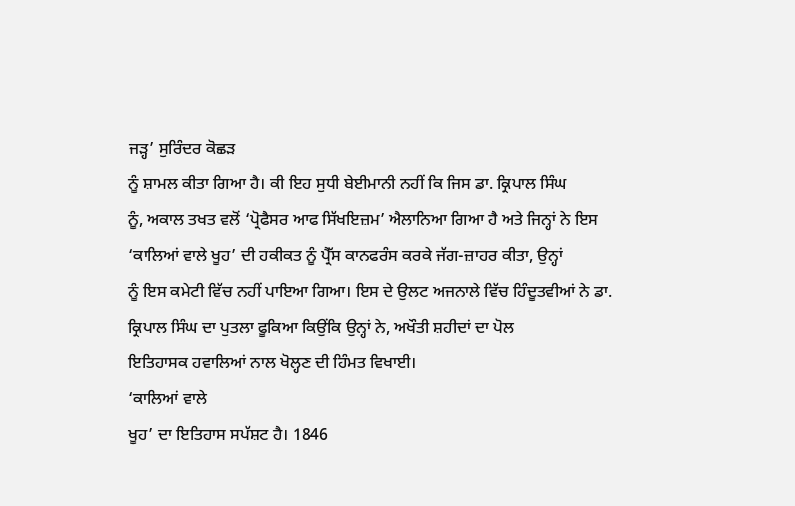ਜੜ੍ਹ’ ਸੁਰਿੰਦਰ ਕੋਛੜ
ਨੂੰ ਸ਼ਾਮਲ ਕੀਤਾ ਗਿਆ ਹੈ। ਕੀ ਇਹ ਸੁਧੀ ਬੇਈਮਾਨੀ ਨਹੀਂ ਕਿ ਜਿਸ ਡਾ. ਕ੍ਰਿਪਾਲ ਸਿੰਘ
ਨੂੰ, ਅਕਾਲ ਤਖਤ ਵਲੋਂ ‘ਪ੍ਰੋਫੈਸਰ ਆਫ ਸਿੱਖਇਜ਼ਮ’ ਐਲਾਨਿਆ ਗਿਆ ਹੈ ਅਤੇ ਜਿਨ੍ਹਾਂ ਨੇ ਇਸ
‘ਕਾਲਿਆਂ ਵਾਲੇ ਖੂਹ’ ਦੀ ਹਕੀਕਤ ਨੂੰ ਪ੍ਰੈੱਸ ਕਾਨਫਰੰਸ ਕਰਕੇ ਜੱਗ-ਜ਼ਾਹਰ ਕੀਤਾ, ਉਨ੍ਹਾਂ
ਨੂੰ ਇਸ ਕਮੇਟੀ ਵਿੱਚ ਨਹੀਂ ਪਾਇਆ ਗਿਆ। ਇਸ ਦੇ ਉਲਟ ਅਜਨਾਲੇ ਵਿੱਚ ਹਿੰਦੂਤਵੀਆਂ ਨੇ ਡਾ.
ਕ੍ਰਿਪਾਲ ਸਿੰਘ ਦਾ ਪੁਤਲਾ ਫੂਕਿਆ ਕਿਉਂਕਿ ਉਨ੍ਹਾਂ ਨੇ, ਅਖੌਤੀ ਸ਼ਹੀਦਾਂ ਦਾ ਪੋਲ
ਇਤਿਹਾਸਕ ਹਵਾਲਿਆਂ ਨਾਲ ਖੋਲ੍ਹਣ ਦੀ ਹਿੰਮਤ ਵਿਖਾਈ।
‘ਕਾਲਿਆਂ ਵਾਲੇ
ਖੂਹ’ ਦਾ ਇਤਿਹਾਸ ਸਪੱਸ਼ਟ ਹੈ। 1846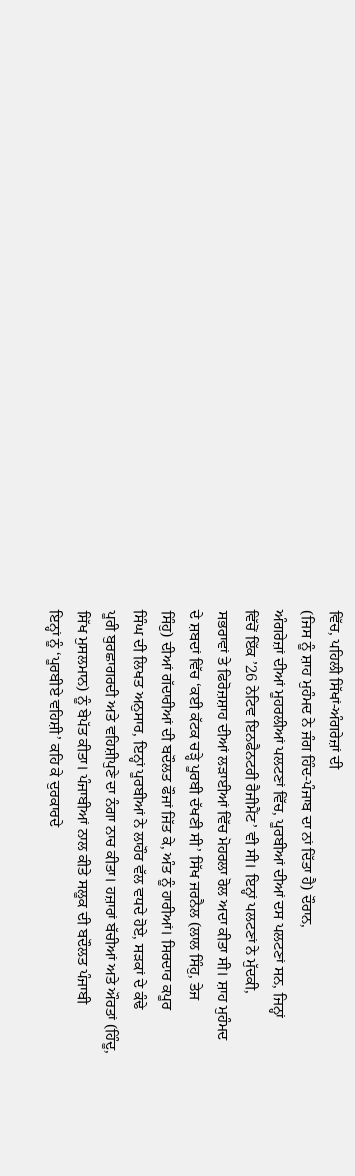ਵਿੱਚ, ਪਹਿਲੀ ਸਿੱਖਾਂ-ਅੰਗਰੇਜ਼ਾਂ ਦੀ
(ਜਿਸ ਨੂੰ ਸ਼ਾਹ ਮੁਹੰਮਦ ਨੇ ਜੰਗ ਹਿੰਦ-ਪੰਜਾਬ ਦਾ ਨਾਂ ਦਿੱਤਾ ਹੈ) ਦੌਰਾਨ,
ਅੰਗਰੇਜ਼ਾਂ ਦੀਆਂ ਮੂਹਰਲੀਆਂ ਪਲਟਣਾਂ ਵਿੱਚ, ਪੂਰਬੀਆਂ ਦੀਆਂ ਦਸ ਪਲਟਣਾਂ ਸਨ, ਜਿਨ੍ਹਾਂ
ਵਿੱਚੋਂ ਇੱਕ ’26 ਨੇਟਿਵ ਇਨਫੈਨਟਰੀ ਰੈਜੀਮੈਂਟ’ ਵੀ ਸੀ। ਇਨ੍ਹਾਂ ਪਲਟਣਾਂ ਨੇ ਮੁੱਦਕੀ,
ਸਭਰਾਵਾਂ ਤੇ ਫਿਰੋਜ਼ਸ਼ਾਹ ਦੀਆਂ ਲੜਾਈਆਂ ਵਿੱਚ ਮੋਹਰਲਾ ਰੋਲ ਅਦਾ ਕੀਤਾ ਸੀ। ਸ਼ਾਹ ਮੁਹੰਮਦ
ਦੇ ਸ਼ਬਦਾਂ ਵਿੱਚ ‘ਕਈ ਕੱਟਕ ਚੜ੍ਹੇ ਪੂਰਬੀ ਦੱਖਣੀ ਸੀ’ ਸਿੱਖ ਜਰਨੈਲ (ਲਾਲ ਸਿੰਹੁ, ਤੇਜ
ਸਿੰਹੁ) ਦੀਆਂ ਗੱਦਾਰੀਆਂ ਦੀ ਬਦੌਲਤ ਫੌਜਾਂ ਜਿੱਤ ਕੇ, ਅੰਤ ਨੂੰ ਹਾਰੀਆਂ। ਸਿਰਦਾਰ ਕਪੂਰ
ਸਿੰਘ ਦੀ ਲਿਖਤ ਅਨੁਸਾਰ, ਇਨ੍ਹਾਂ ਪੂਰਬੀਆਂ ਨੇ ਲਾਹੌਰ ਵੱਲ ਵਧਦੇ ਹੋਏ, ਸੜਕਾਂ ਦੇ ਕੰਢੇ
ਪੂਰੀ ਬੁਰਛਾਗਰਦੀ ਅਤੇ ਵਹਿਸ਼ੀਪੁਣੇ ਦਾ ਨੰਗਾ ਨਾਚ ਕੀਤਾ। ਹਜ਼ਾਰਾਂ ਬੱਚੀਆਂ ਅਤੇ ਔਰਤਾਂ (ਹਿੰਦੂ,
ਸਿੱਖ ਮੁਸਲਮਾਨ) ਨੂੰ ਬੇਪੱਤ ਕੀਤਾ। ਪੰਜਾਬੀਆਂ ਨਾਲ ਕੀਤੇ ਸਲੂਕ ਦੀ ਬਦੌਲਤ ਪੰਜਾਬੀ
ਇਨ੍ਹਾਂ ਨੂੰ ‘ਪੂਰਬੀਏ ਵਹਿਸ਼ੀ’ ਕਹਿ ਕੇ ਦੁਰਕਾਰਦੇ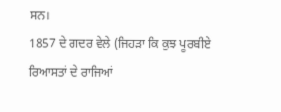ਸਨ।
1857 ਦੇ ਗਦਰ ਵੇਲੇ (ਜਿਹੜਾ ਕਿ ਕੁਝ ਪੂਰਬੀਏ ਰਿਆਸਤਾਂ ਦੇ ਰਾਜਿਆਂ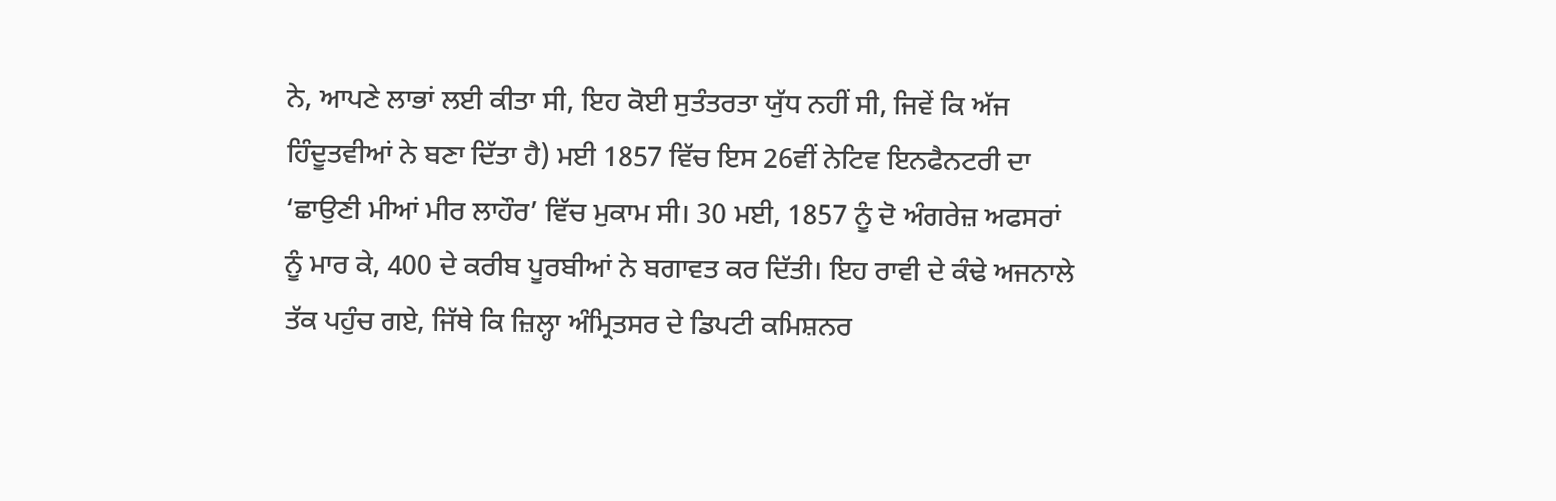ਨੇ, ਆਪਣੇ ਲਾਭਾਂ ਲਈ ਕੀਤਾ ਸੀ, ਇਹ ਕੋਈ ਸੁਤੰਤਰਤਾ ਯੁੱਧ ਨਹੀਂ ਸੀ, ਜਿਵੇਂ ਕਿ ਅੱਜ
ਹਿੰਦੂਤਵੀਆਂ ਨੇ ਬਣਾ ਦਿੱਤਾ ਹੈ) ਮਈ 1857 ਵਿੱਚ ਇਸ 26ਵੀਂ ਨੇਟਿਵ ਇਨਫੈਨਟਰੀ ਦਾ
‘ਛਾਉਣੀ ਮੀਆਂ ਮੀਰ ਲਾਹੌਰ’ ਵਿੱਚ ਮੁਕਾਮ ਸੀ। 30 ਮਈ, 1857 ਨੂੰ ਦੋ ਅੰਗਰੇਜ਼ ਅਫਸਰਾਂ
ਨੂੰ ਮਾਰ ਕੇ, 400 ਦੇ ਕਰੀਬ ਪੂਰਬੀਆਂ ਨੇ ਬਗਾਵਤ ਕਰ ਦਿੱਤੀ। ਇਹ ਰਾਵੀ ਦੇ ਕੰਢੇ ਅਜਨਾਲੇ
ਤੱਕ ਪਹੁੰਚ ਗਏ, ਜਿੱਥੇ ਕਿ ਜ਼ਿਲ੍ਹਾ ਅੰਮ੍ਰਿਤਸਰ ਦੇ ਡਿਪਟੀ ਕਮਿਸ਼ਨਰ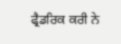ਫ੍ਰੈਡਰਿਕ ਕਰੀ ਨੇ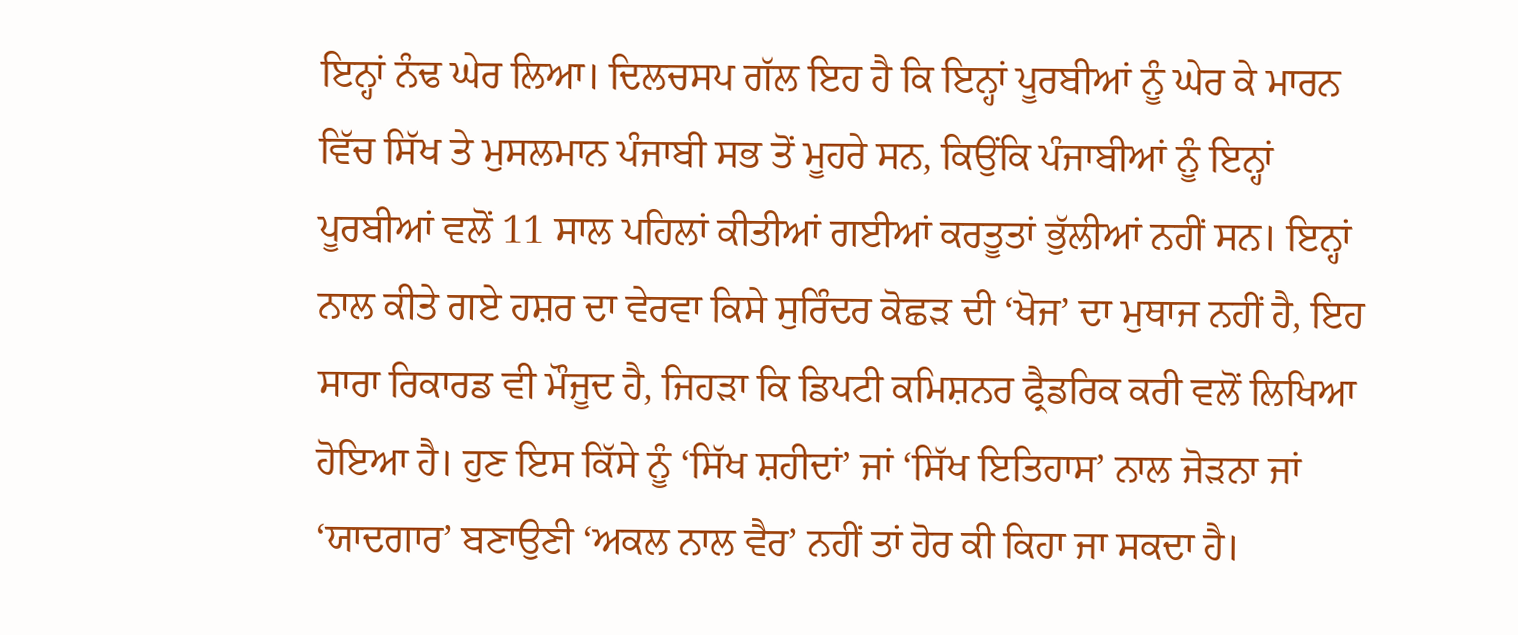ਇਨ੍ਹਾਂ ਨੰਢ ਘੇਰ ਲਿਆ। ਦਿਲਚਸਪ ਗੱਲ ਇਹ ਹੈ ਕਿ ਇਨ੍ਹਾਂ ਪੂਰਬੀਆਂ ਨੂੰ ਘੇਰ ਕੇ ਮਾਰਨ
ਵਿੱਚ ਸਿੱਖ ਤੇ ਮੁਸਲਮਾਨ ਪੰਜਾਬੀ ਸਭ ਤੋਂ ਮੂਹਰੇ ਸਨ, ਕਿਉਂਕਿ ਪੰਜਾਬੀਆਂ ਨੂੰ ਇਨ੍ਹਾਂ
ਪੂਰਬੀਆਂ ਵਲੋਂ 11 ਸਾਲ ਪਹਿਲਾਂ ਕੀਤੀਆਂ ਗਈਆਂ ਕਰਤੂਤਾਂ ਭੁੱਲੀਆਂ ਨਹੀਂ ਸਨ। ਇਨ੍ਹਾਂ
ਨਾਲ ਕੀਤੇ ਗਏ ਹਸ਼ਰ ਦਾ ਵੇਰਵਾ ਕਿਸੇ ਸੁਰਿੰਦਰ ਕੋਛੜ ਦੀ ‘ਖੋਜ’ ਦਾ ਮੁਥਾਜ ਨਹੀਂ ਹੈ, ਇਹ
ਸਾਰਾ ਰਿਕਾਰਡ ਵੀ ਮੌਜੂਦ ਹੈ, ਜਿਹੜਾ ਕਿ ਡਿਪਟੀ ਕਮਿਸ਼ਨਰ ਫ੍ਰੈਡਰਿਕ ਕਰੀ ਵਲੋਂ ਲਿਖਿਆ
ਹੋਇਆ ਹੈ। ਹੁਣ ਇਸ ਕਿੱਸੇ ਨੂੰ ‘ਸਿੱਖ ਸ਼ਹੀਦਾਂ’ ਜਾਂ ‘ਸਿੱਖ ਇਤਿਹਾਸ’ ਨਾਲ ਜੋੜਨਾ ਜਾਂ
‘ਯਾਦਗਾਰ’ ਬਣਾਉਣੀ ‘ਅਕਲ ਨਾਲ ਵੈਰ’ ਨਹੀਂ ਤਾਂ ਹੋਰ ਕੀ ਕਿਹਾ ਜਾ ਸਕਦਾ ਹੈ।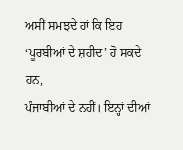ਅਸੀਂ ਸਮਝਦੇ ਹਾਂ ਕਿ ਇਹ ‘ਪੂਰਬੀਆਂ ਦੇ ਸ਼ਹੀਦ’ ਹੋ ਸਕਦੇ ਹਨ,
ਪੰਜਾਬੀਆਂ ਦੇ ਨਹੀਂ। ਇਨ੍ਹਾਂ ਦੀਆਂ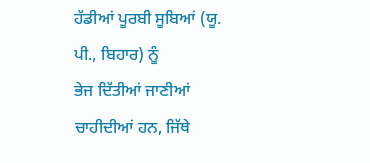ਹੱਡੀਆਂ ਪੂਰਬੀ ਸੂਬਿਆਂ (ਯੂ. ਪੀ., ਬਿਹਾਰ) ਨੂੰ
ਭੇਜ ਦਿੱਤੀਆਂ ਜਾਣੀਆਂ ਚਾਹੀਦੀਆਂ ਹਨ, ਜਿੱਥੇ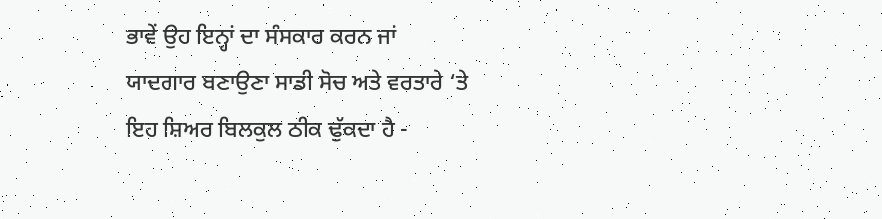ਭਾਵੇਂ ਉਹ ਇਨ੍ਹਾਂ ਦਾ ਸੰਸਕਾਰ ਕਰਨ ਜਾਂ
ਯਾਦਗਾਰ ਬਣਾਉਣਾ ਸਾਡੀ ਸੋਚ ਅਤੇ ਵਰਤਾਰੇ ‘ਤੇ ਇਹ ਸ਼ਿਅਰ ਬਿਲਕੁਲ ਠੀਕ ਢੁੱਕਦਾ ਹੈ -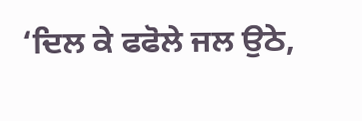‘ਦਿਲ ਕੇ ਫਫੋਲੇ ਜਲ ਉਠੇ,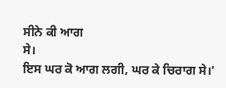ਸੀਨੇ ਕੀ ਆਗ
ਸੇ।
ਇਸ ਘਰ ਕੋ ਆਗ ਲਗੀ, ਘਰ ਕੇ ਚਿਰਾਗ ਸੇ।’